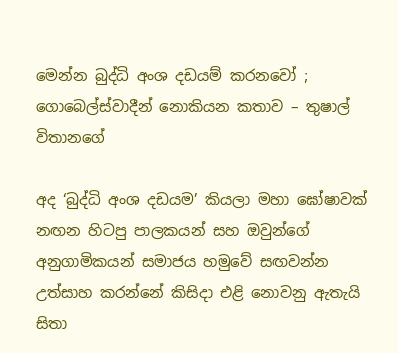මෙන්න බුද්ධි අංශ දඩයම් කරනවෝ ; ගොබෙල්ස්වාදීන් නොකියන කතාව – තුෂාල් විතානගේ

අද ‘බුද්ධි අංශ දඩයම’ කියලා මහා ඝෝෂාවක් නඟන හිටපු පාලකයන් සහ ඔවුන්ගේ අනුගාමිකයන් සමාජය හමුවේ සඟවන්න උත්සාහ කරන්නේ කිසිදා එළි නොවනු ඇතැයි සිතා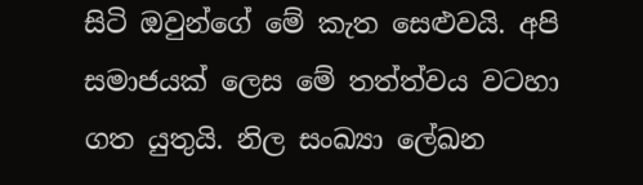සිටි ඔවුන්ගේ මේ කැත සෙළුවයි. අපි සමාජයක් ලෙස මේ තත්ත්වය වටහා ගත යුතුයි. නිල සංඛ්‍යා ලේඛන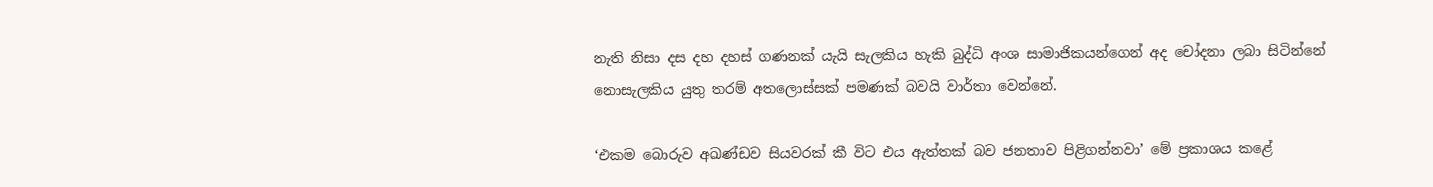නැති නිසා දස දහ දහස් ගණනක් යැයි සැලකිය හැකි බුද්ධි අංශ සාමාජිකයන්ගෙන් අද චෝදනා ලබා සිටින්නේ නොසැලකිය යුතු තරම් අතලොස්සක් පමණක් බවයි වාර්තා වෙන්නේ.

‘එකම බොරුව අඛණ්ඩව සියවරක් කී විට එය ඇත්තක් බව ජනතාව පිළිගන්නවා’ මේ ප්‍රකාශය කළේ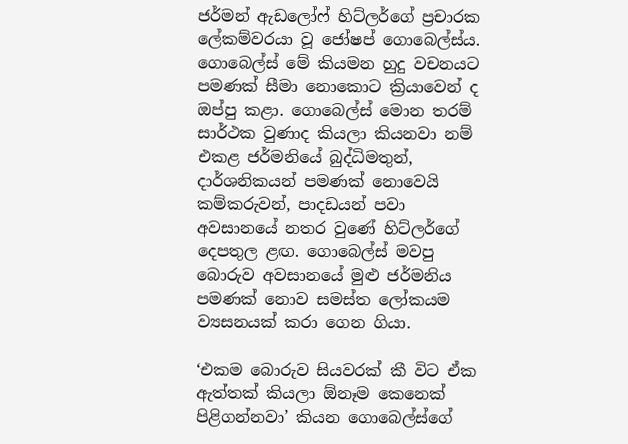ජර්මන් ඇඩලෝෆ් හිට්ලර්ගේ ප්‍රචාරක ලේකම්වරයා වූ ජෝෂප් ගොබෙල්ස්ය. ගොබෙල්ස් මේ කියමන හුදු වචනයට පමණක් සීමා නොකොට ක්‍රියාවෙන් ද ඔප්පු කළා. ගොබෙල්ස් මොන තරම් සාර්ථක වුණාද කියලා කියනවා නම් එකළ ජර්මනියේ බුද්ධිමතුන්, දාර්ශනිකයන් පමණක් නොවෙයි කම්කරුවන්, පාදඩයන් පවා අවසානයේ නතර වුණේ හිට්ලර්ගේ දෙපතුල ළඟ. ගොබෙල්ස් මවපු බොරුව අවසානයේ මුළු ජර්මනිය පමණක් නොව සමස්ත ලෝකයම ව්‍යසනයක් කරා ගෙන ගියා.

‘එකම බොරුව සියවරක් කී විට ඒක ඇත්තක් කියලා ඕනෑම කෙනෙක් පිළිගන්නවා’ කියන ගොබෙල්ස්ගේ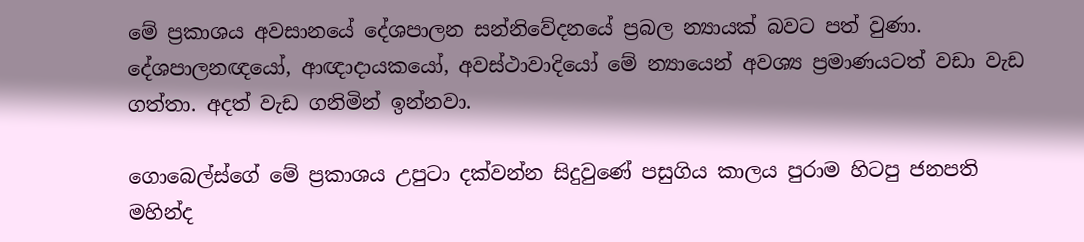මේ ප්‍රකාශය අවසානයේ දේශපාලන සන්නිවේදනයේ ප්‍රබල න්‍යායක් බවට පත් වුණා. දේශපාලනඥයෝ, ආඥාදායකයෝ, අවස්ථාවාදියෝ මේ න්‍යායෙන් අවශ්‍ය ප්‍රමාණයටත් වඩා වැඩ ගත්තා. අදත් වැඩ ගනිමින් ඉන්නවා.

ගොබෙල්ස්ගේ මේ ප්‍රකාශය උපුටා දක්වන්න සිදුවුණේ පසුගිය කාලය පුරාම හිටපු ජනපති මහින්ද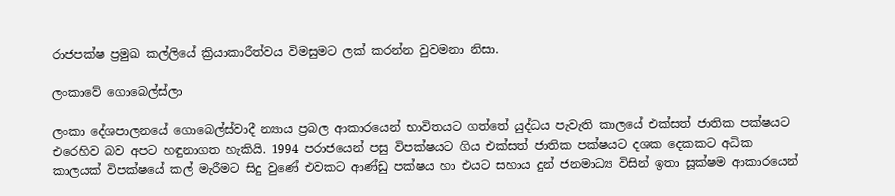රාජපක්ෂ ප්‍රමුඛ කල්ලියේ ක්‍රියාකාරීත්වය විමසුමට ලක් කරන්න වුවමනා නිසා.

ලංකාවේ ගොබෙල්ස්ලා

ලංකා දේශපාලනයේ ගොබෙල්ස්වාදී න්‍යාය ප්‍රබල ආකාරයෙන් භාවිතයට ගත්තේ යුද්ධය පැවැති කාලයේ එක්සත් ජාතික පක්ෂයට එරෙහිව බව අපට හඳුනාගත හැකියි. 1994 පරාජයෙන් පසු විපක්ෂයට ගිය එක්සත් ජාතික පක්ෂයට දශක දෙකකට අධික කාලයක් විපක්ෂයේ කල් මැරීමට සිදු වුණේ එවකට ආණ්ඩු පක්ෂය හා එයට සහාය දුන් ජනමාධ්‍ය විසින් ඉතා සූක්ෂම ආකාරයෙන්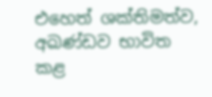එහෙත් ශක්තිමත්ව, අඛණ්ඩව භාවිත කළ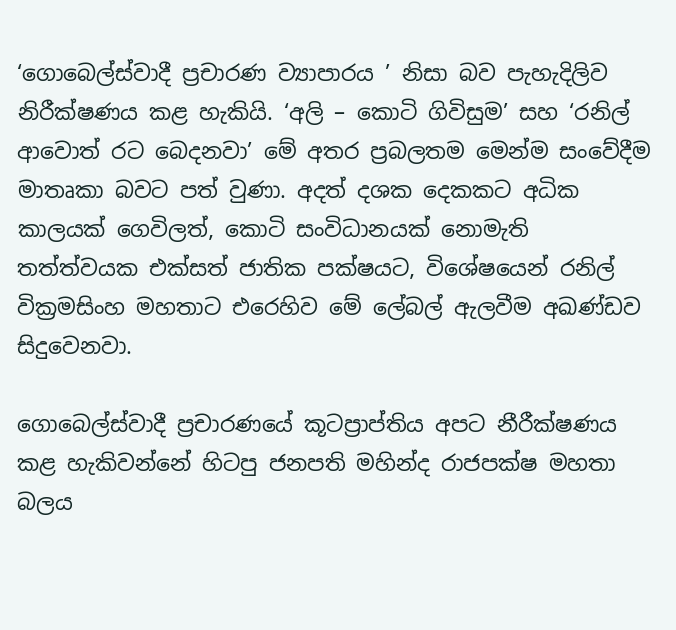‘ගොබෙල්ස්වාදී ප්‍රචාරණ ව්‍යාපාරය ’ නිසා බව පැහැදිලිව නිරීක්ෂණය කළ හැකියි. ‘අලි – කොටි ගිවිසුම’ සහ ‘රනිල් ආවොත් රට බෙදනවා’ මේ අතර ප්‍රබලතම මෙන්ම සංවේදීම මාතෘකා බවට පත් වුණා. අදත් දශක දෙකකට අධික කාලයක් ගෙවිලත්, කොටි සංවිධානයක් නොමැති තත්ත්වයක එක්සත් ජාතික පක්ෂයට, විශේෂයෙන් රනිල් වික්‍රමසිංහ මහතාට එරෙහිව මේ ලේබල් ඇලවීම අඛණ්ඩව සිදුවෙනවා.

ගොබෙල්ස්වාදී ප්‍රචාරණයේ කූටප්‍රාප්තිය අපට නීරීක්ෂණය කළ හැකිවන්නේ හිටපු ජනපති මහින්ද රාජපක්ෂ මහතා බලය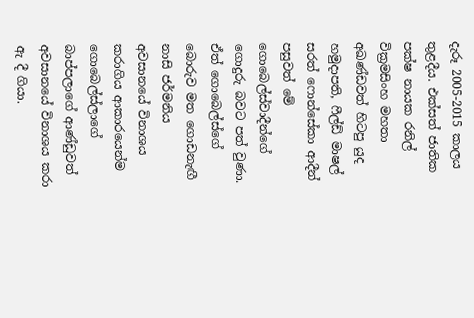දැරූ 2005-2015 කාලය තුළදීය. එක්සත් ජාතික පක්ෂ නායක රනිල් වික්‍රමසිංහ මහතා අඛණ්ඩවත් හිටපු යුද හමුදාපති, ෆීල්ඩ් මාෂල් සරත් ෆොන්සේකා ආදීන් පසුවත් මේ ගොබෙල්ස්වාදීන්ගේ ගොදුරු බවට පත් වුණා. ඒත් ගොබෙල්ස්ගේ බොරුව මත ගොඩනැඟී නාසි ජර්මනිය අවසානයේ විනාශය කරාගිය ආකාරයෙන්ම ගොබෙල්ස්ලාගේ බාප්පලාගේ ආණ්ඩුවත් අවසානයේ විනාශය කරා ඇ දී ගියා.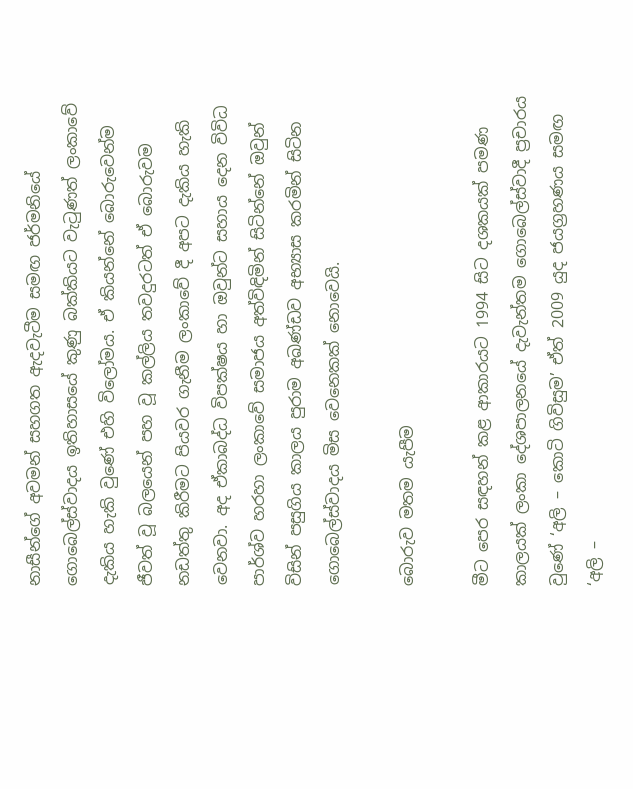නාසීන්ගේ අවමන් සහගත ඇදවැටීම සමඟ ජර්මනියේ ගොබෙල්ස්වාදය ඉතිහාසයේ කුණු බක්කියට වැටුණත් ලංකාවේ දැකිය හැකි වුණේ එහි විලෝමය. ඒ කියන්නේ බොරුවෙන්ම ජීවත් වූ බලයෙන් පහ වූ කල්ලිය තවදුරටත් ඒ බොරුවම නඩත්තු කිරීමට පියවර ගැනීම ලංකාවේ දී අපට දැකිය හැකි වෙනවා. අද ඒකාබද්ධ විපක්ෂය හා ඔවුන්ට සහාය දෙන විවිධ පාර්ශ්ව හරහා ලංකාවේ සමාජය අත්විඳිමින් සිටින්නේ ඔවුන් විසින් පසුගිය කාලය පුරාම අඛණ්ඩව අභ්‍යාස කරමින් සිටින ගොබෙල්ස්වාදය මිස වෙනෙකක් නොවෙයි.

බොරුව මතම යැපීම

මීට පෙර සඳහන් කළ ආකාරයට 1994 සිට දශකයක් පමණ කාලයක් ලංකා දේශපාලනයේ දැවැන්තම ගොබෙල්ස්වාදී ප්‍රචාරය වුණේ ‘අලි – කොටි ගිවිසුම’ ඒත් 2009 යුද ජයග්‍රහණය සමඟ ‘අලි –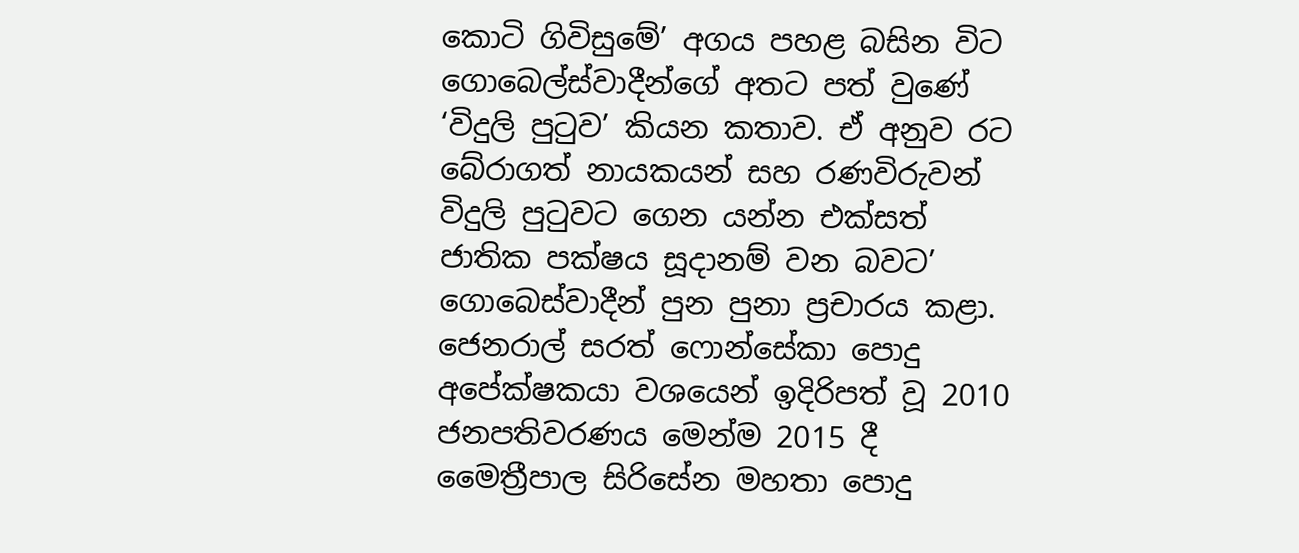කොටි ගිවිසුමේ’ අගය පහළ බසින විට ගොබෙල්ස්වාදීන්ගේ අතට පත් වුණේ ‘විදුලි පුටුව’ කියන කතාව. ඒ අනුව රට බේරාගත් නායකයන් සහ රණවිරුවන් විදුලි පුටුවට ගෙන යන්න එක්සත් ජාතික පක්ෂය සූදානම් වන බවට’ ගොබෙස්වාදීන් පුන පුනා ප්‍රචාරය කළා. ජෙනරාල් සරත් ෆොන්සේකා පොදු අපේක්ෂකයා වශයෙන් ඉදිරිපත් වූ 2010 ජනපතිවරණය මෙන්ම 2015 දී මෛත්‍රීපාල සිරිසේන මහතා පොදු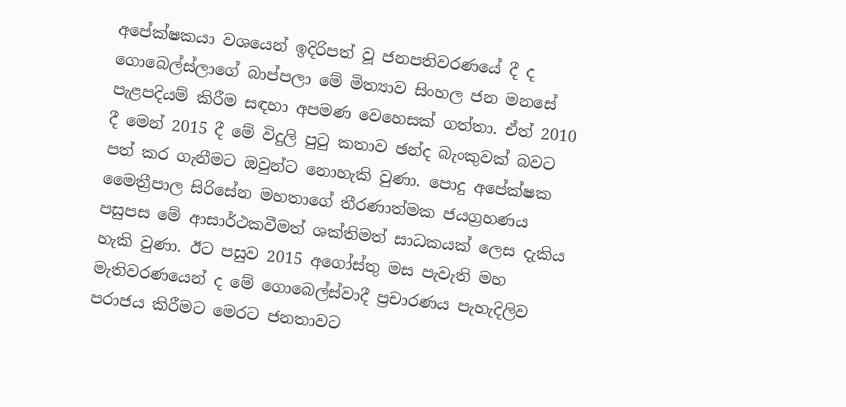අපේක්ෂකයා වශයෙන් ඉදිරිපත් වූ ජනපතිවරණයේ දී ද ගොබෙල්ස්ලාගේ බාප්පලා මේ මිත්‍යාව සිංහල ජන මනසේ පැළපදියම් කිරීම සඳහා අපමණ වෙහෙසක් ගත්තා. ඒත් 2010 දී මෙන් 2015 දී මේ විදුලි පුටු කතාව ඡන්ද බැංකුවක් බවට පත් කර ගැනීමට ඔවුන්ට නොහැකි වුණා. පොදු අපේක්ෂක මෛත්‍රීපාල සිරිසේන මහතාගේ තීරණාත්මක ජයග්‍රහණය පසුපස මේ ආසාර්ථකවීමත් ශක්තිමත් සාධකයක් ලෙස දැකිය හැකි වුණා. ඊට පසුව 2015 අගෝස්තු මස පැවැති මහ මැතිවරණයෙන් ද මේ ගොබෙල්ස්වාදී ප්‍රචාරණය පැහැදිලිව පරාජය කිරීමට මෙරට ජනතාවට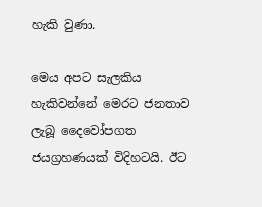හැකි වුණා.

මෙය අපට සැලකිය හැකිවන්නේ මෙරට ජනතාව ලැබූ දෛවෝපගත ජයග්‍රහණයක් විදිහටයි. ඊට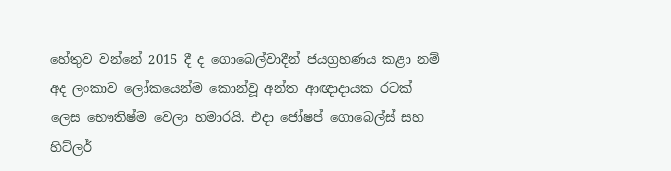හේතුව වන්නේ 2015 දී ද ගොබෙල්වාදීන් ජයග්‍රහණය කළා නම් අද ලංකාව ලෝකයෙන්ම කොන්වූ අන්ත ආඥාදායක රටක් ලෙස භෞතිෂ්ම වෙලා හමාරයි. එදා ජෝෂප් ගොබෙල්ස් සහ හිට්ලර්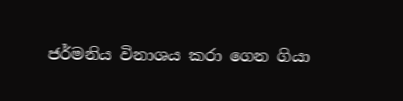ජර්මනිය විනාශය කරා ගෙන ගියා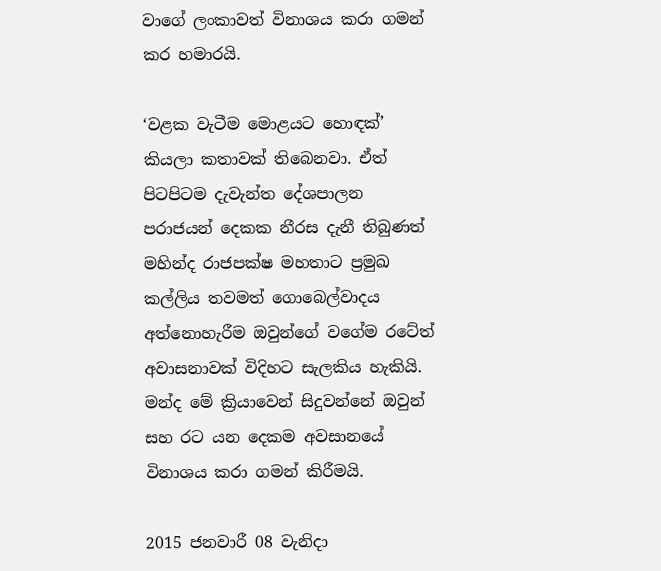වාගේ ලංකාවත් විනාශය කරා ගමන් කර හමාරයි.

‘වළක වැටීම මොළයට හොඳක්’ කියලා කතාවක් තිබෙනවා. ඒත් පිටපිටම දැවැන්ත දේශපාලන පරාජයන් දෙකක නීරස දැනී තිබුණත් මහින්ද රාජපක්ෂ මහතාට ප්‍රමුඛ කල්ලිය තවමත් ගොබෙල්වාදය අත්නොහැරීම ඔවුන්ගේ වගේම රටේත් අවාසනාවක් විදිහට සැලකිය හැකියි. මන්ද මේ ක්‍රියාවෙන් සිදුවන්නේ ඔවුන් සහ රට යන දෙකම අවසානයේ විනාශය කරා ගමන් කිරීමයි.

2015 ජනවාරී 08 වැනිදා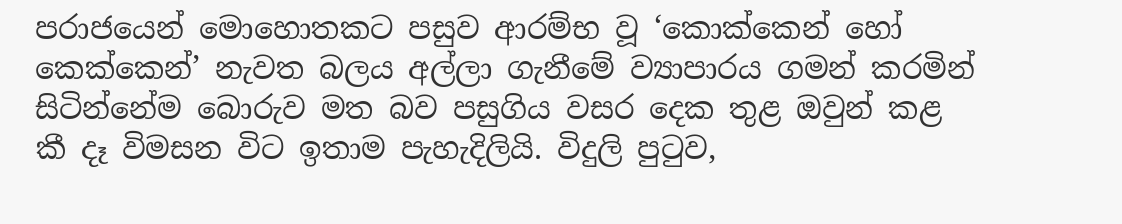පරාජයෙන් මොහොතකට පසුව ආරම්භ වූ ‘කොක්කෙන් හෝ කෙක්කෙන්’ නැවත බලය අල්ලා ගැනීමේ ව්‍යාපාරය ගමන් කරමින් සිටින්නේම බොරුව මත බව පසුගිය වසර දෙක තුළ ඔවුන් කළ කී දෑ විමසන විට ඉතාම පැහැදිලියි. විදුලි පුටුව,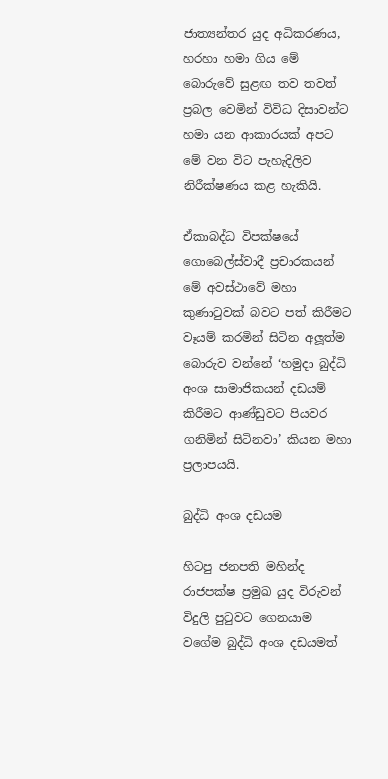ජාත්‍යන්තර යුද අධිකරණය, හරහා හමා ගිය මේ බොරුවේ සුළඟ තව තවත් ප්‍රබල වෙමින් විවිධ දිසාවන්ට හමා යන ආකාරයක් අපට මේ වන විට පැහැදිලිව නිරීක්ෂණය කළ හැකියි.

ඒකාබද්ධ විපක්ෂයේ ගොබෙල්ස්වාදී ප්‍රචාරකයන් මේ අවස්ථාවේ මහා කුණාටුවක් බවට පත් කිරීමට වෑයම් කරමින් සිටින අලූත්ම බොරුව වන්නේ ‘හමුදා බුද්ධි අංශ සාමාජිකයන් දඩයම් කිරීමට ආණ්ඩුවට පියවර ගනිමින් සිටිනවා’ කියන මහා ප්‍රලාපයයි.

බුද්ධි අංශ දඩයම

හිටපු ජනපති මහින්ද රාජපක්ෂ ප්‍රමුඛ යුද විරුවන් විදුලි පුටුවට ගෙනයාම වගේම බුද්ධි අංශ දඩයමත්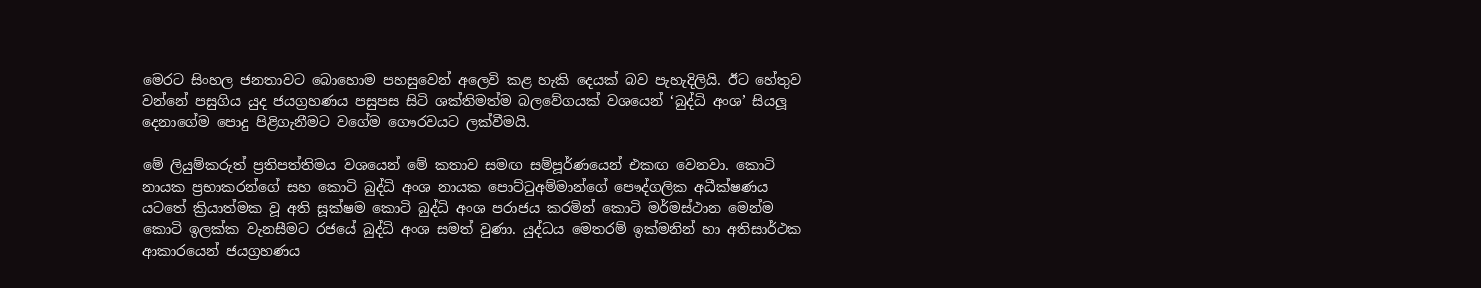මෙරට සිංහල ජනතාවට බොහොම පහසුවෙන් අලෙවි කළ හැකි දෙයක් බව පැහැදිලියි. ඊට හේතුව වන්නේ පසුගිය යුද ජයග්‍රහණය පසුපස සිටි ශක්තිමත්ම බලවේගයක් වශයෙන් ‘බුද්ධි අංශ’ සියලූ දෙනාගේම පොදු පිළිගැනීමට වගේම ගෞරවයට ලක්වීමයි.

මේ ලියුම්කරුත් ප්‍රතිපත්තිමය වශයෙන් මේ කතාව සමඟ සම්පූර්ණයෙන් එකඟ වෙනවා. කොටි නායක ප්‍රභාකරන්ගේ සහ කොටි බුද්ධි අංශ නායක පොට්ටුඅම්මාන්ගේ පෞද්ගලික අධීක්ෂණය යටතේ ක්‍රියාත්මක වූ අති සූක්ෂම කොටි බුද්ධි අංශ පරාජය කරමින් කොටි මර්මස්ථාන මෙන්ම කොටි ඉලක්ක වැනසීමට රජයේ බුද්ධි අංශ සමත් වුණා. යුද්ධය මෙතරම් ඉක්මනින් හා අතිසාර්ථක ආකාරයෙන් ජයග්‍රහණය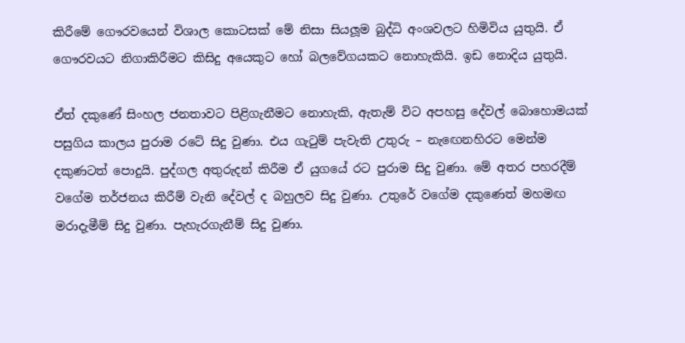කිරීමේ ගෞරවයෙන් විශාල කොටසක් මේ නිසා සියලූම බුද්ධි අංශවලට හිමිවිය යුතුයි. ඒ ගෞරවයට නිගාකිරීමට කිසිදු අයෙකුට හෝ බලවේගයකට නොහැකියි. ඉඩ නොදිය යුතුයි.

ඒත් දකුණේ සිංහල ජනතාවට පිළිගැනීමට නොහැකි, ඇතැම් විට අපහසු දේවල් බොහොමයක් පසුගිය කාලය පුරාම රටේ සිදු වුණා. එය ගැටුම් පැවැති උතුරු – නැඟෙනහිරට මෙන්ම දකුණටත් පොදුයි. පුද්ගල අතුරුදන් කිරීම ඒ යුගයේ රට පුරාම සිදු වුණා. මේ අතර පහරදීම් වගේම තර්ජනය කිරීම් වැනි දේවල් ද බහුලව සිදු වුණා. උතුරේ වගේම දකුණෙත් මහමඟ මරාදැමීම් සිදු වුණා. පැහැරගැනීම් සිදු වුණා.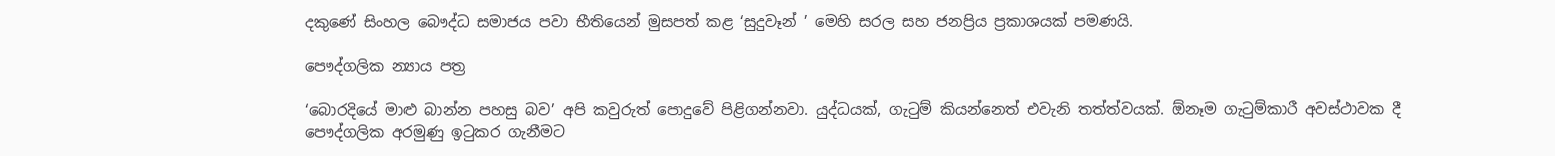දකුණේ සිංහල බෞද්ධ සමාජය පවා භීතියෙන් මුසපත් කළ ‘සුදුවෑන් ’ මෙහි සරල සහ ජනප්‍රිය ප්‍රකාශයක් පමණයි.

පෞද්ගලික න්‍යාය පත්‍ර

‘බොරදියේ මාළු බාන්න පහසු බව’ අපි කවුරුත් පොදුවේ පිළිගන්නවා. යුද්ධයක්, ගැටුම් කියන්නෙත් එවැනි තත්ත්වයක්. ඕනෑම ගැටුම්කාරී අවස්ථාවක දී පෞද්ගලික අරමුණු ඉටුකර ගැනීමට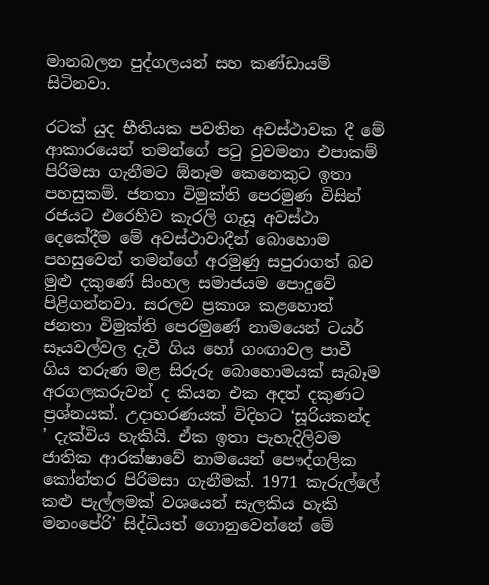මානබලන පුද්ගලයන් සහ කණ්ඩායම් සිටිනවා.

රටක් යුද භීතියක පවතින අවස්ථාවක දී මේ ආකාරයෙන් තමන්ගේ පටු වුවමනා එපාකම් පිරිමසා ගැනීමට ඕනෑම කෙනෙකුට ඉතා පහසුකම්. ජනතා විමුක්ති පෙරමුණ විසින් රජයට එරෙහිව කැරලි ගැසූ අවස්ථා දෙකේදීම මේ අවස්ථාවාදීන් බොහොම පහසුවෙන් තමන්ගේ අරමුණු සපුරාගත් බව මුළු දකුණේ සිංහල සමාජයම පොදුවේ පිළිගන්නවා. සරලව ප්‍රකාශ කළහොත් ජනතා විමුක්ති පෙරමුණේ නාමයෙන් ටයර් සෑයවල්වල දැවී ගිය හෝ ගංඟාවල පාවී ගිය තරුණ මළ සිරුරු බොහොමයක් සැබෑම අරගලකරුවන් ද කියන එක අදත් දකුණට ප්‍රශ්නයක්. උදාහරණයක් විදිහට ‘සූරියකන්ද ’ දැක්විය හැකියි. ඒක ඉතා පැහැදිලිවම ජාතික ආරක්ෂාවේ නාමයෙන් පෞද්ගලික කෝන්තර පිරිමසා ගැනීමක්. 1971 කැරුල්ලේ කළු පැල්ලමක් වශයෙන් සැලකිය හැකි මනංපේරි’ සිද්ධියත් ගොනුවෙන්නේ මේ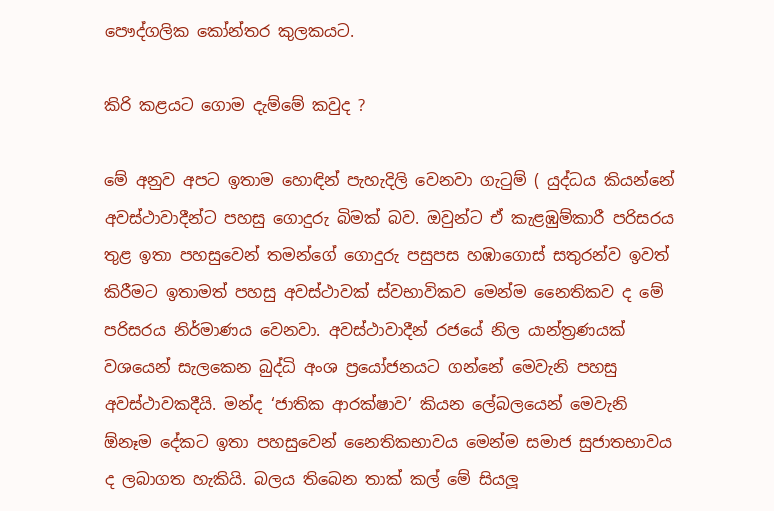පෞද්ගලික කෝන්තර කුලකයට.

කිරි කළයට ගොම දැම්මේ කවුද ?

මේ අනුව අපට ඉතාම හොඳින් පැහැදිලි වෙනවා ගැටුම් ( යුද්ධය කියන්නේ අවස්ථාවාදීන්ට පහසු ගොදුරු බිමක් බව. ඔවුන්ට ඒ කැළඹුම්කාරී පරිසරය තුළ ඉතා පහසුවෙන් තමන්ගේ ගොදුරු පසුපස හඹාගොස් සතුරන්ව ඉවත් කිරීමට ඉතාමත් පහසු අවස්ථාවක් ස්වභාවිකව මෙන්ම නෛතිකව ද මේ පරිසරය නිර්මාණය වෙනවා. අවස්ථාවාදීන් රජයේ නිල යාන්ත්‍රණයක් වශයෙන් සැලකෙන බුද්ධි අංශ ප්‍රයෝජනයට ගන්නේ මෙවැනි පහසු අවස්ථාවකදීයි. මන්ද ‘ජාතික ආරක්ෂාව’ කියන ලේබලයෙන් මෙවැනි ඕනෑම දේකට ඉතා පහසුවෙන් නෛතිකභාවය මෙන්ම සමාජ සුජාතභාවය ද ලබාගත හැකියි. බලය තිබෙන තාක් කල් මේ සියලූ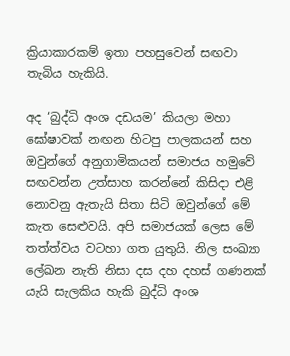ක්‍රියාකාරකම් ඉතා පහසුවෙන් සඟවා තැබිය හැකියි.

අද ‘බුද්ධි අංශ දඩයම’ කියලා මහා ඝෝෂාවක් නඟන හිටපු පාලකයන් සහ ඔවුන්ගේ අනුගාමිකයන් සමාජය හමුවේ සඟවන්න උත්සාහ කරන්නේ කිසිදා එළි නොවනු ඇතැයි සිතා සිටි ඔවුන්ගේ මේ කැත සෙළුවයි. අපි සමාජයක් ලෙස මේ තත්ත්වය වටහා ගත යුතුයි. නිල සංඛ්‍යා ලේඛන නැති නිසා දස දහ දහස් ගණනක් යැයි සැලකිය හැකි බුද්ධි අංශ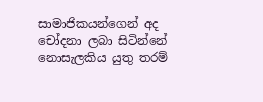සාමාජිකයන්ගෙන් අද චෝදනා ලබා සිටින්නේ නොසැලකිය යුතු තරම්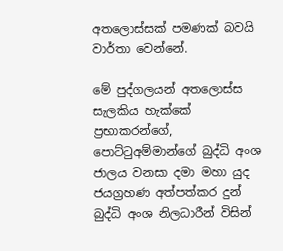අතලොස්සක් පමණක් බවයි වාර්තා වෙන්නේ.

මේ පුද්ගලයන් අතලොස්ස සැලකිය හැක්කේ ප්‍රභාකරන්ගේ, පොට්ටුඅම්මාන්ගේ බුද්ධි අංශ ජාලය වනසා දමා මහා යුද ජයග්‍රහණ අත්පත්කර දුන් බුද්ධි අංශ නිලධාරීන් විසින්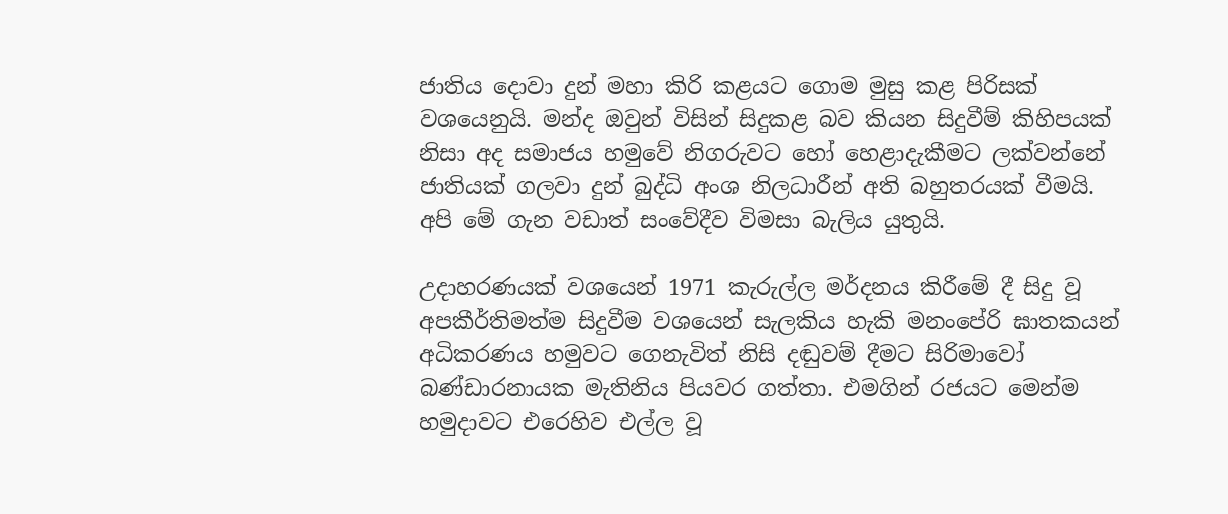ජාතිය දොවා දුන් මහා කිරි කළයට ගොම මුසු කළ පිරිසක් වශයෙනුයි. මන්ද ඔවුන් විසින් සිදුකළ බව කියන සිදුවීම් කිහිපයක් නිසා අද සමාජය හමුවේ නිගරුවට හෝ හෙළාදැකීමට ලක්වන්නේ ජාතියක් ගලවා දුන් බුද්ධි අංශ නිලධාරීන් අති බහුතරයක් වීමයි. අපි මේ ගැන වඩාත් සංවේදීව විමසා බැලිය යුතුයි.

උදාහරණයක් වශයෙන් 1971 කැරුල්ල මර්දනය කිරීමේ දී සිදු වූ අපකීර්තිමත්ම සිදුවීම වශයෙන් සැලකිය හැකි මනංපේරි ඝාතකයන් අධිකරණය හමුවට ගෙනැවිත් නිසි දඬුවම් දීමට සිරිමාවෝ බණ්ඩාරනායක මැතිනිය පියවර ගත්තා. එමගින් රජයට මෙන්ම හමුදාවට එරෙහිව එල්ල වූ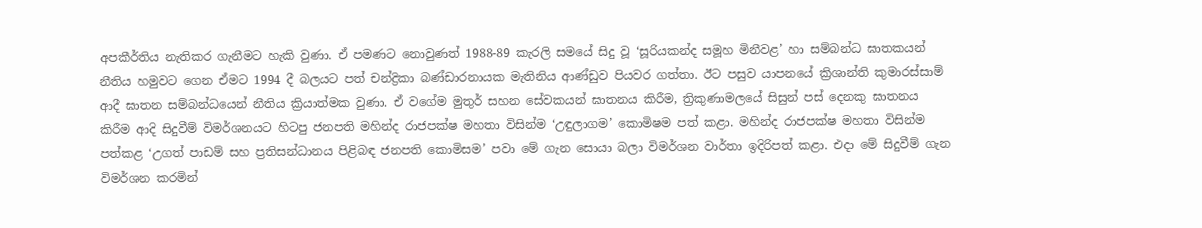අපකීර්තිය නැතිකර ගැනීමට හැකි වුණා. ඒ පමණට නොවුණත් 1988-89 කැරලි සමයේ සිදු වූ ‘සූරියකන්ද සමූහ මිනීවළ’ හා සම්බන්ධ ඝාතකයන් නීතිය හමුවට ගෙන ඒමට 1994 දී බලයට පත් චන්ද්‍රිකා බණ්ඩාරනායක මැතිනිය ආණ්ඩුව පියවර ගත්තා. ඊට පසුව යාපනයේ ක්‍රිශාන්ති කුමාරස්සාම් ආදී ඝාතන සම්බන්ධයෙන් නීතිය ක්‍රියාත්මක වුණා. ඒ වගේම මුතුර් සහන සේවකයන් ඝාතනය කිරීම, ත්‍රිකුණාමලයේ සිසුන් පස් දෙනකු ඝාතනය කිරීම ආදි සිදුවීම් විමර්ශනයට හිටපු ජනපති මහින්ද රාජපක්ෂ මහතා විසින්ම ‘උඳුලාගම’ කොමිෂම පත් කළා. මහින්ද රාජපක්ෂ මහතා විසින්ම පත්කළ ‘උගත් පාඩම් සහ ප්‍රතිසන්ධානය පිළිබඳ ජනපති කොමිසම’ පවා මේ ගැන සොයා බලා විමර්ශන වාර්තා ඉදිරිපත් කළා. එදා මේ සිදුවීම් ගැන විමර්ශන කරමින්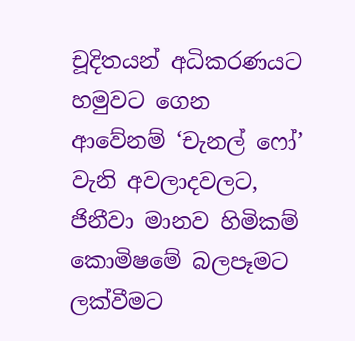චූදිතයන් අධිකරණයට හමුවට ගෙන ආවේනම් ‘චැනල් ෆෝ’ වැනි අවලාදවලට, ජිනීවා මානව හිමිකම් කොමිෂමේ බලපෑමට ලක්වීමට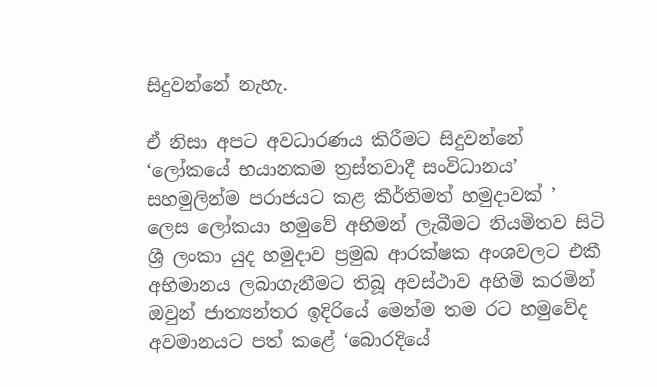සිදුවන්නේ නැහැ.

ඒ නිසා අපට අවධාරණය කිරීමට සිදුවන්නේ ‘ලෝකයේ භයානකම ත්‍රස්තවාදී සංවිධානය’ සහමුලින්ම පරාජයට කළ කීර්තිමත් හමුදාවක් ’ ලෙස ලෝකයා හමුවේ අභිමන් ලැබීමට නියමිතව සිටි ශ්‍රී ලංකා යුද හමුදාව ප්‍රමුඛ ආරක්ෂක අංශවලට එකී අභිමානය ලබාගැනීමට තිබූ අවස්ථාව අහිමි කරමින් ඔවුන් ජාත්‍යන්තර ඉදිරියේ මෙන්ම තම රට හමුවේද අවමානයට පත් කළේ ‘බොරදියේ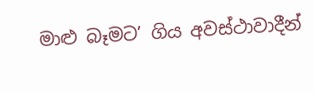මාළු බෑමට’ ගිය අවස්ථාවාදීන්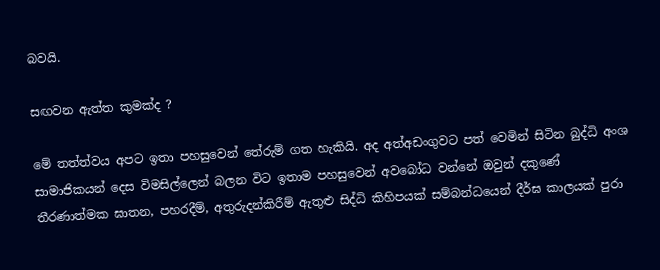බවයි.

සඟවන ඇත්ත කුමක්ද ?

මේ තත්ත්වය අපට ඉතා පහසුවෙන් තේරුම් ගත හැකියි. අද අත්අඩංගුවට පත් වෙමින් සිටින බුද්ධි අංශ සාමාජිකයන් දෙස විමසිල්ලෙන් බලන විට ඉතාම පහසුවෙන් අවබෝධ වන්නේ ඔවුන් දකුණේ තීරණාත්මක ඝාතන, පහරදීම්, අතුරුදන්කිරීම් ඇතුළු සිද්ධි කිහිපයක් සම්බන්ධයෙන් දීර්ඝ කාලයක් පුරා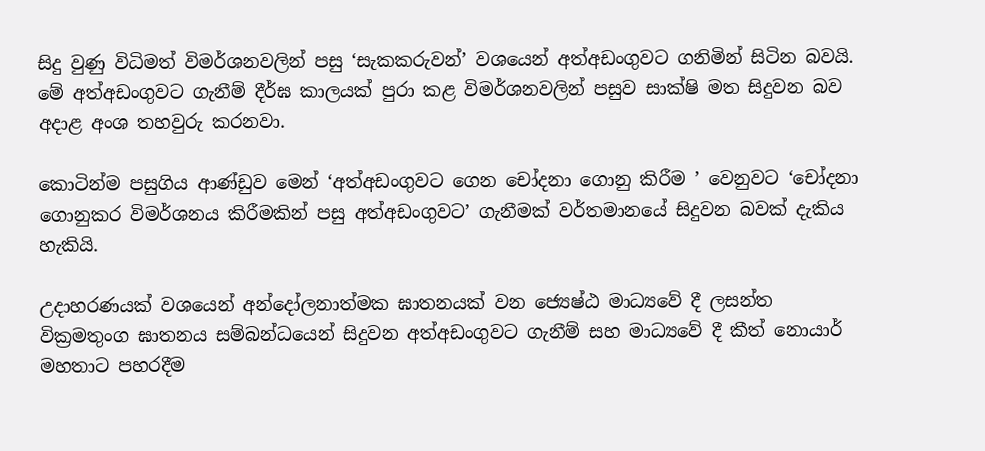සිදු වුණු විධිමත් විමර්ශනවලින් පසු ‘සැකකරුවන්’ වශයෙන් අත්අඩංගුවට ගනිමින් සිටින බවයි. මේ අත්අඩංගුවට ගැනීම් දීර්ඝ කාලයක් පුරා කළ විමර්ශනවලින් පසුව සාක්ෂි මත සිදුවන බව අදාළ අංශ තහවුරු කරනවා.

කොටින්ම පසුගිය ආණ්ඩුව මෙන් ‘අත්අඩංගුවට ගෙන චෝදනා ගොනු කිරීම ’ වෙනුවට ‘චෝදනා ගොනුකර විමර්ශනය කිරීමකින් පසු අත්අඩංගුවට’ ගැනීමක් වර්තමානයේ සිදුවන බවක් දැකිය හැකියි.

උදාහරණයක් වශයෙන් අන්දෝලනාත්මක ඝාතනයක් වන ජ්‍යෙෂ්ඨ මාධ්‍යවේ දී ලසන්ත වික්‍රමතුංග ඝාතනය සම්බන්ධයෙන් සිදුවන අත්අඩංගුවට ගැනීම් සහ මාධ්‍යවේ දී කීත් නොයාර් මහතාට පහරදීම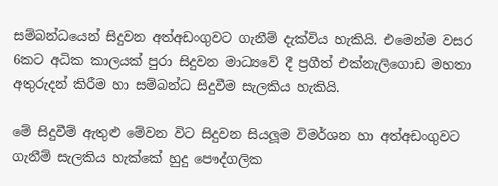සම්බන්ධයෙන් සිදුවන අත්අඩංගුවට ගැනීම් දැක්විය හැකියි. එමෙන්ම වසර 6කට අධික කාලයක් පුරා සිදුවන මාධ්‍යවේ දී ප්‍රගීත් එක්නැලිගොඩ මහතා අතුරුදන් කිරීම හා සම්බන්ධ සිදුවීම සැලකිය හැකියි.

මේ සිදුවීම් ඇතුළු මේවන විට සිදුවන සියලූම විමර්ශන හා අත්අඩංගුවට ගැනීම් සැලකිය හැක්කේ හුදු පෞද්ගලික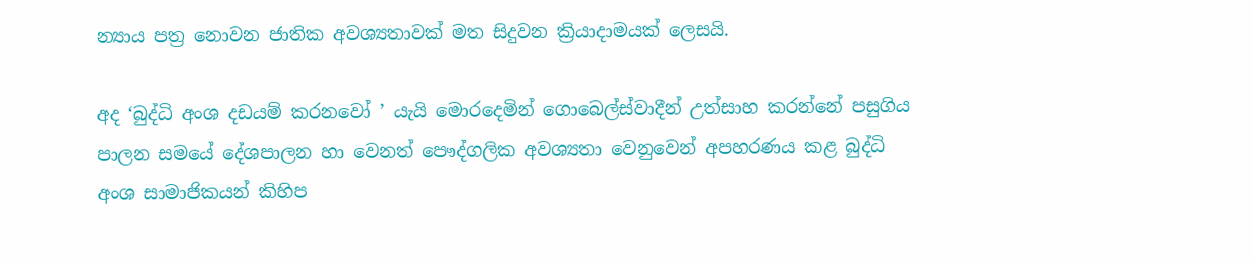න්‍යාය පත්‍ර නොවන ජාතික අවශ්‍යතාවක් මත සිදුවන ක්‍රියාදාමයක් ලෙසයි.

අද ‘බුද්ධි අංශ දඩයම් කරනවෝ ’ යැයි මොරදෙමින් ගොබෙල්ස්වාදීන් උත්සාහ කරන්නේ පසුගිය පාලන සමයේ දේශපාලන හා වෙනත් පෞද්ගලික අවශ්‍යතා වෙනුවෙන් අපහරණය කළ බුද්ධි අංශ සාමාජිකයන් කිහිප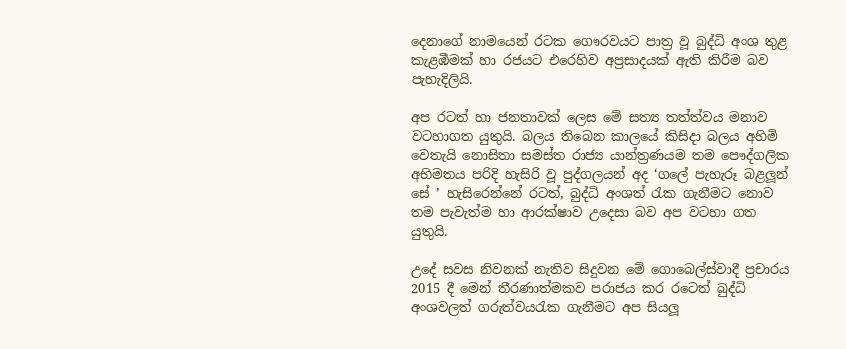දෙනාගේ නාමයෙන් රටක ගෞරවයට පාත්‍ර වූ බුද්ධි අංශ තුළ කැළඹීමක් හා රජයට එරෙහිව අප්‍රසාදයක් ඇති කිරීම බව පැහැදිලියි.

අප රටත් හා ජනතාවක් ලෙස මේ සත්‍ය තත්ත්වය මනාව වටහාගත යුතුයි. බලය තිබෙන කාලයේ කිසිදා බලය අහිමි වෙතැයි නොසිතා සමස්ත රාජ්‍ය යාන්ත්‍රණයම තම පෞද්ගලික අභිමතය පරිදි හැසිරි වූ පුද්ගලයන් අද ‘ගලේ පැහැරූ බළලූන් සේ ’ හැසිරෙන්නේ රටත්, බුද්ධි අංශත් රැක ගැනීමට නොව තම පැවැත්ම හා ආරක්ෂාව උදෙසා බව අප වටහා ගත යුතුයි.

උදේ සවස නිවනක් නැතිව සිදුවන මේ ගොබෙල්ස්වාදී ප්‍රචාරය 2015 දී මෙන් තීරණාත්මකව පරාජය කර රටෙත් බුද්ධි අංශවලත් ගරුත්වයරැක ගැනීමට අප සියලූ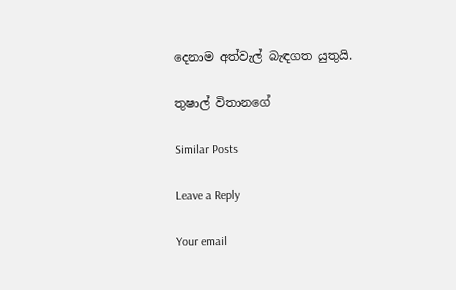දෙනාම අත්වැල් බැඳගත යුතුයි.

තුෂාල් විතානගේ

Similar Posts

Leave a Reply

Your email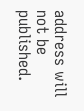address will not be published.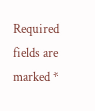Required fields are marked *